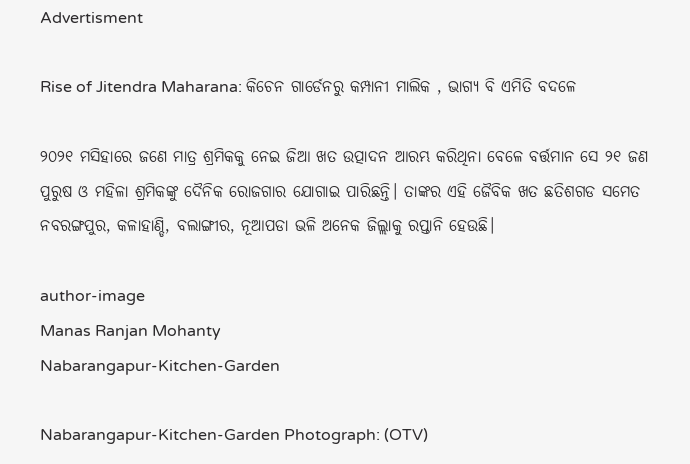Advertisment

Rise of Jitendra Maharana: କିଚେନ ଗାର୍ଡେନରୁ କମ୍ପାନୀ ମାଲିକ , ଭାଗ୍ୟ ବି ଏମିତି ବଦଳେ

୨୦୨୧ ମସିହାରେ ଜଣେ ମାତ୍ର ଶ୍ରମିକକୁ ନେଇ ଜିଆ ଖତ ଉତ୍ପାଦନ ଆରମ୍ଭ କରିଥିନା ବେଳେ ବର୍ତ୍ତମାନ ସେ ୨୧ ଜଣ ପୁରୁଷ ଓ ମହିଳା ଶ୍ରମିକଙ୍କୁ ଦୈନିକ ରୋଜଗାର ଯୋଗାଇ ପାରିଛନ୍ତି। ତାଙ୍କର ଏହି ଜୈବିକ ଖତ ଛତିଶଗଡ ସମେତ ନବରଙ୍ଗପୁର, କଳାହାଣ୍ଡି, ବଲାଙ୍ଗୀର, ନୂଆପଡା ଭଳି ଅନେକ ଜିଲ୍ଲାକୁ ରପ୍ତାନି ହେଉଛି।

author-image
Manas Ranjan Mohanty
Nabarangapur-Kitchen-Garden

Nabarangapur-Kitchen-Garden Photograph: (OTV)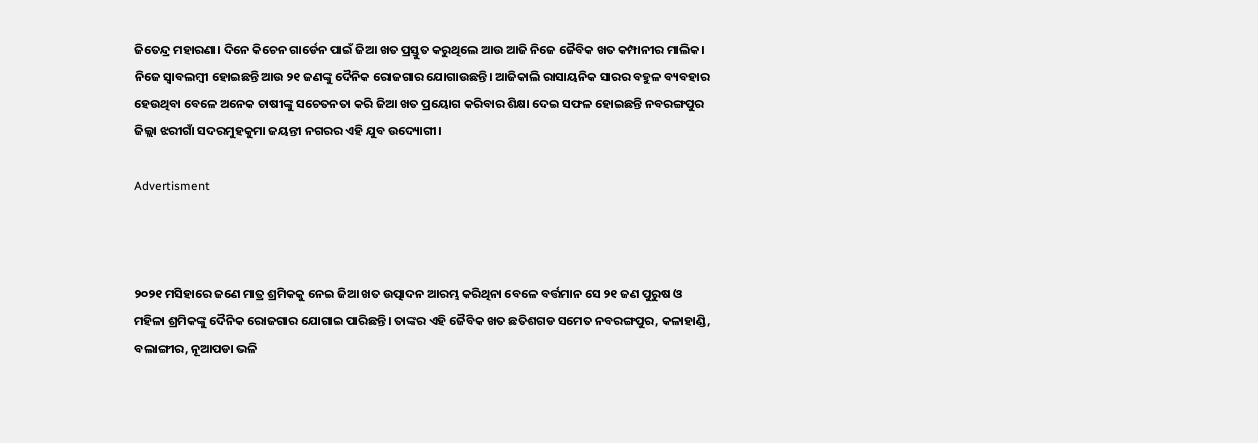ଜିତେନ୍ଦ୍ର ମହାରଣା। ଦିନେ କିଚେନ ଗାର୍ଡେନ ପାଇଁ ଜିଆ ଖତ ପ୍ରସ୍ତୁତ କରୁଥିଲେ ଆଉ ଆଜି ନିଜେ ଜୈବିକ ଖତ କମ୍ପାନୀର ମାଲିକ। ନିଜେ ସ୍ୱାବଲମ୍ବୀ ହୋଇଛନ୍ତି ଆଉ ୨୧ ଜଣଙ୍କୁ ଦୈନିକ ରୋଜଗାର ଯୋଗାଉଛନ୍ତି। ଆଜିକାଲି ରାସାୟନିକ ସାରର ବହୁଳ ବ୍ୟବହାର ହେଉଥିବା ବେଳେ ଅନେକ ଚାଷୀଙ୍କୁ ସଚେତନତା କରି ଜିଆ ଖତ ପ୍ରୟୋଗ କରିବାର ଶିକ୍ଷା ଦେଇ ସଫଳ ହୋଇଛନ୍ତି ନବରଙ୍ଗପୁର ଜିଲ୍ଲା ଝରୀଗାଁ ସଦରମୁହକୁମା ଜୟନ୍ତୀ ନଗରର ଏହି ଯୁବ ଉଦ୍ୟୋଗୀ।

Advertisment



୨୦୨୧ ମସିହାରେ ଜଣେ ମାତ୍ର ଶ୍ରମିକକୁ ନେଇ ଜିଆ ଖତ ଉତ୍ପାଦନ ଆରମ୍ଭ କରିଥିନା ବେଳେ ବର୍ତ୍ତମାନ ସେ ୨୧ ଜଣ ପୁରୁଷ ଓ ମହିଳା ଶ୍ରମିକଙ୍କୁ ଦୈନିକ ରୋଜଗାର ଯୋଗାଇ ପାରିଛନ୍ତି। ତାଙ୍କର ଏହି ଜୈବିକ ଖତ ଛତିଶଗଡ ସମେତ ନବରଙ୍ଗପୁର, କଳାହାଣ୍ଡି, ବଲାଙ୍ଗୀର, ନୂଆପଡା ଭଳି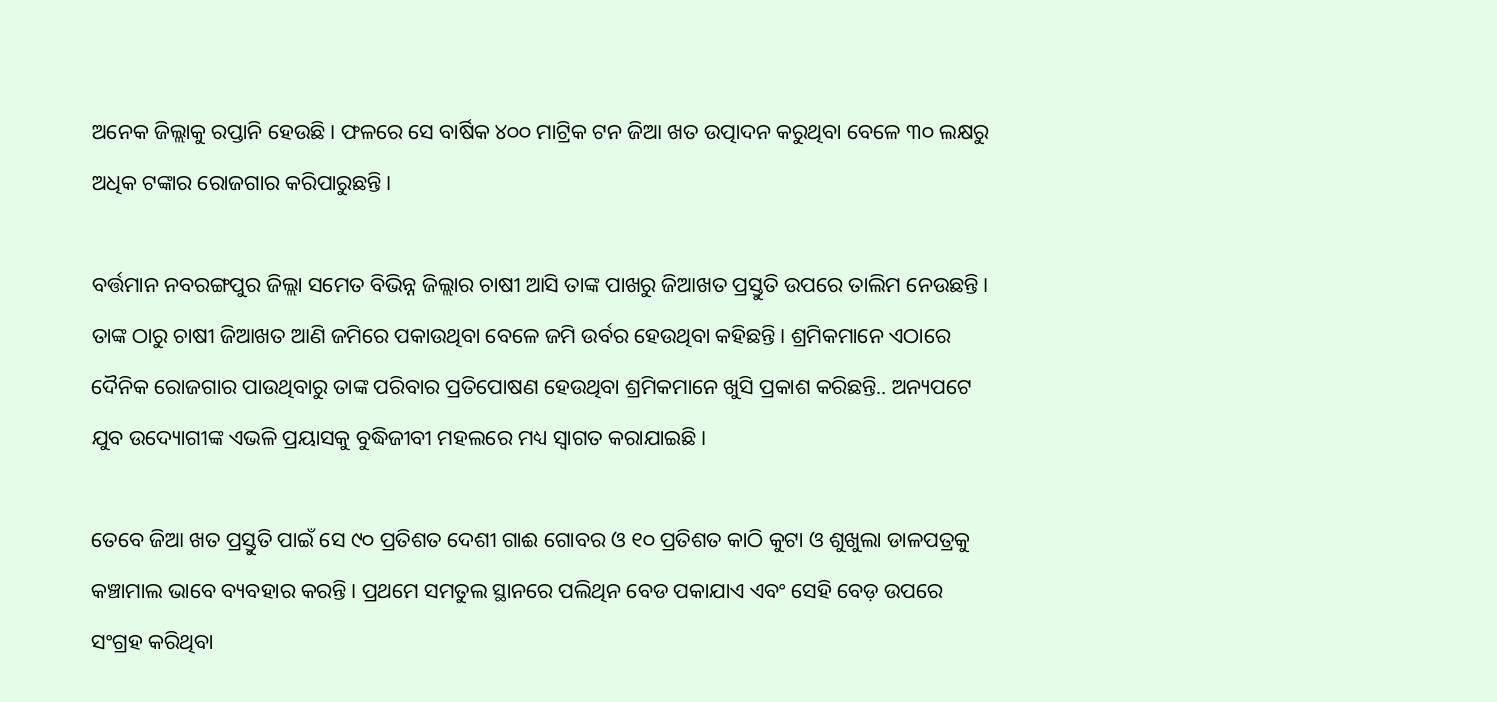ଅନେକ ଜିଲ୍ଲାକୁ ରପ୍ତାନି ହେଉଛି। ଫଳରେ ସେ ବାର୍ଷିକ ୪୦୦ ମାଟ୍ରିକ ଟନ ଜିଆ ଖତ ଉତ୍ପାଦନ କରୁଥିବା ବେଳେ ୩୦ ଲକ୍ଷରୁ ଅଧିକ ଟଙ୍କାର ରୋଜଗାର କରିପାରୁଛନ୍ତି।

ବର୍ତ୍ତମାନ ନବରଙ୍ଗପୁର ଜିଲ୍ଲା ସମେତ ବିଭିନ୍ନ ଜିଲ୍ଲାର ଚାଷୀ ଆସି ତାଙ୍କ ପାଖରୁ ଜିଆଖତ ପ୍ରସ୍ତୁତି ଉପରେ ତାଲିମ ନେଉଛନ୍ତି। ତାଙ୍କ ଠାରୁ ଚାଷୀ ଜିଆଖତ ଆଣି ଜମିରେ ପକାଉଥିବା ବେଳେ ଜମି ଉର୍ବର ହେଉଥିବା କହିଛନ୍ତି। ଶ୍ରମିକମାନେ ଏଠାରେ ଦୈନିକ ରୋଜଗାର ପାଉଥିବାରୁ ତାଙ୍କ ପରିବାର ପ୍ରତିପୋଷଣ ହେଉଥିବା ଶ୍ରମିକମାନେ ଖୁସି ପ୍ରକାଶ କରିଛନ୍ତି.. ଅନ୍ୟପଟେ ଯୁବ ଉଦ୍ୟୋଗୀଙ୍କ ଏଭଳି ପ୍ରୟାସକୁ ବୁଦ୍ଧିଜୀବୀ ମହଲରେ ମଧ୍ୟ ସ୍ୱାଗତ କରାଯାଇଛି।

ତେବେ ଜିଆ ଖତ ପ୍ରସ୍ତୁତି ପାଇଁ ସେ ୯୦ ପ୍ରତିଶତ ଦେଶୀ ଗାଈ ଗୋବର ଓ ୧୦ ପ୍ରତିଶତ କାଠି କୁଟା ଓ ଶୁଖୁଲା ଡାଳପତ୍ରକୁ କଞ୍ଚାମାଲ ଭାବେ ବ୍ୟବହାର କରନ୍ତି। ପ୍ରଥମେ ସମତୁଲ ସ୍ଥାନରେ ପଲିଥିନ ବେଡ ପକାଯାଏ ଏବଂ ସେହି ବେଡ଼ ଉପରେ ସଂଗ୍ରହ କରିଥିବା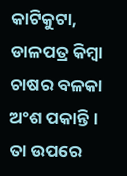କାଟିକୁଟା, ଡାଳପତ୍ର କିମ୍ବା ଚାଷର ବଳକା ଅଂଶ ପକାନ୍ତି। ତା ଉପରେ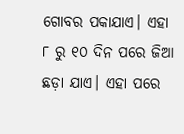ଗୋବର ପକାଯାଏ। ଏହା ୮ ରୁ ୧୦ ଦିନ ପରେ ଜିଆ  ଛଡ଼ା ଯାଏ। ଏହା ପରେ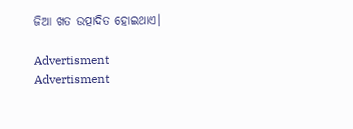ଜିଆ ଖତ ଉତ୍ପାଦିତ ହୋଇଥାଏ।

Advertisment
Advertisment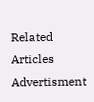Related Articles
Advertisment